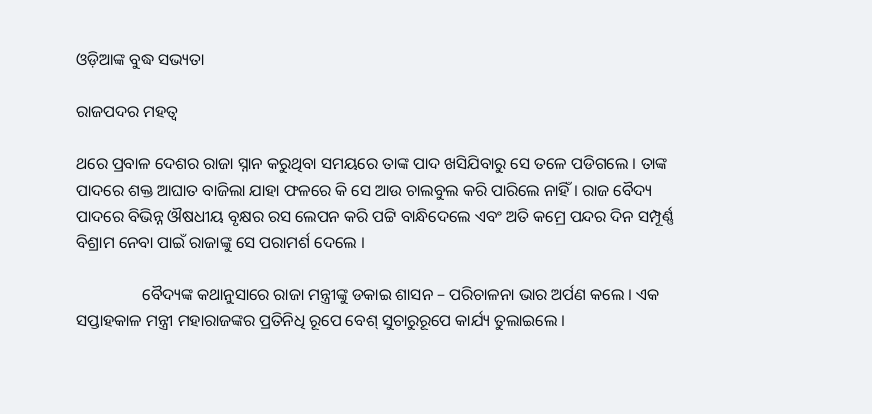ଓଡ଼ିଆଙ୍କ ବୁଦ୍ଧ ସଭ୍ୟତା

ରାଜପଦର ମହତ୍ୱ

ଥରେ ପ୍ରବାଳ ଦେଶର ରାଜା ସ୍ନାନ କରୁଥିବା ସମୟରେ ତାଙ୍କ ପାଦ ଖସିଯିବାରୁ ସେ ତଳେ ପଡିଗଲେ । ତାଙ୍କ ପାଦରେ ଶକ୍ତ ଆଘାତ ବାଜିଲା ଯାହା ଫଳରେ କି ସେ ଆଉ ଚାଲବୁଲ କରି ପାରିଲେ ନାହିଁ । ରାଜ ବୈଦ୍ୟ ପାଦରେ ବିଭିନ୍ନ ଔଷଧୀୟ ବୃକ୍ଷର ରସ ଲେପନ କରି ପଟ୍ଟି ବାନ୍ଧିଦେଲେ ଏବଂ ଅତି କମ୍ରେ ପନ୍ଦର ଦିନ ସମ୍ପୂର୍ଣ୍ଣ ବିଶ୍ରାମ ନେବା ପାଇଁ ରାଜାଙ୍କୁ ସେ ପରାମର୍ଶ ଦେଲେ ।

                ବୈଦ୍ୟଙ୍କ କଥାନୁସାରେ ରାଜା ମନ୍ତ୍ରୀଙ୍କୁ ଡକାଇ ଶାସନ – ପରିଚାଳନା ଭାର ଅର୍ପଣ କଲେ । ଏକ ସପ୍ତାହକାଳ ମନ୍ତ୍ରୀ ମହାରାଜଙ୍କର ପ୍ରତିନିଧି ରୂପେ ବେଶ୍ ସୁଚାରୁରୂପେ କାର୍ଯ୍ୟ ତୁଲାଇଲେ ।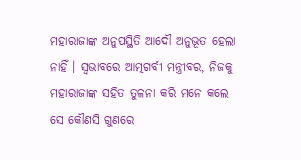ମହାରାଜାଙ୍କ ଅନୁପସ୍ଥିତି ଆଦୌ ଅନୁଭୂତ ହେଲା ନାହିଁ । ସ୍ୱଭାବରେ ଆତ୍ମଗର୍ବୀ ମନ୍ତ୍ରୀବର, ନିଜକୁ ମହାରାଜାଙ୍କ ସହିତ ତୁଳନା କରି ମନେ କଲେ ସେ କୌଣସି ଗୁଣରେ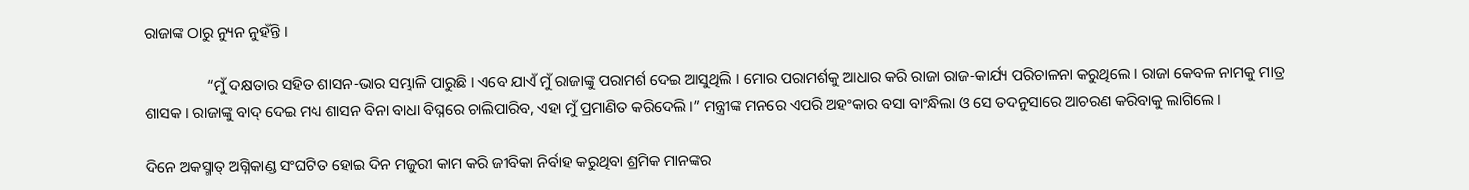ରାଜାଙ୍କ ଠାରୁ ନ୍ୟୁନ ନୁହଁନ୍ତି ।

                “ମୁଁ ଦକ୍ଷତାର ସହିତ ଶାସନ-ଭାର ସମ୍ଭାଳି ପାରୁଛି । ଏବେ ଯାଏଁ ମୁଁ ରାଜାଙ୍କୁ ପରାମର୍ଶ ଦେଇ ଆସୁଥିଲି । ମୋର ପରାମର୍ଶକୁ ଆଧାର କରି ରାଜା ରାଜ-କାର୍ଯ୍ୟ ପରିଚାଳନା କରୁଥିଲେ । ରାଜା କେବଳ ନାମକୁ ମାତ୍ର ଶାସକ । ରାଜାଙ୍କୁ ବାଦ୍ ଦେଇ ମଧ୍ୟ ଶାସନ ବିନା ବାଧା ବିଘ୍ନରେ ଚାଲିପାରିବ, ଏହା ମୁଁ ପ୍ରମାଣିତ କରିଦେଲି ।” ମନ୍ତ୍ରୀଙ୍କ ମନରେ ଏପରି ଅହଂକାର ବସା ବାଂନ୍ଧିଲା ଓ ସେ ତଦନୁସାରେ ଆଚରଣ କରିବାକୁ ଲାଗିଲେ ।

ଦିନେ ଅକସ୍ମାତ୍ ଅଗ୍ନିକାଣ୍ଡ ସଂଘଟିତ ହୋଇ ଦିନ ମଜୁରୀ କାମ କରି ଜୀବିକା ନିର୍ବାହ କରୁଥିବା ଶ୍ରମିକ ମାନଙ୍କର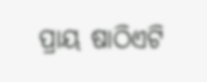ପ୍ରାୟ ଷାଠିଏଟି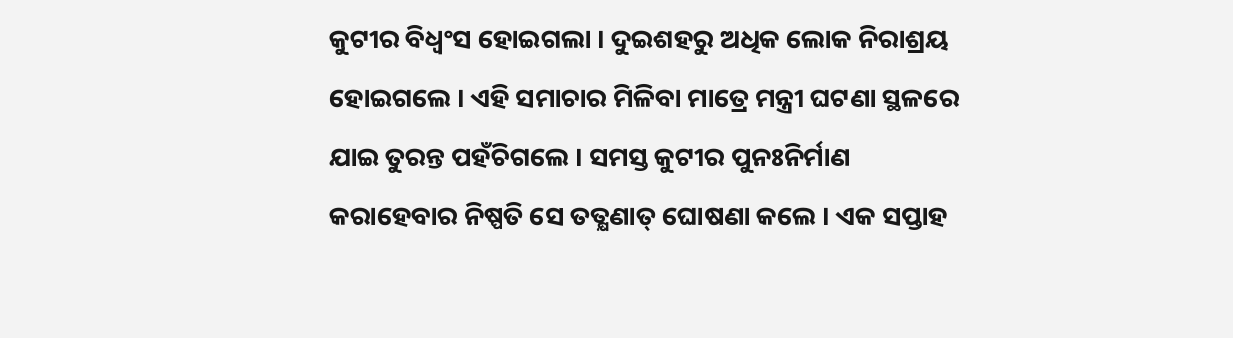କୁଟୀର ବିଧ୍ୱଂସ ହୋଇଗଲା । ଦୁଇଶହରୁ ଅଧିକ ଲୋକ ନିରାଶ୍ରୟ ହୋଇଗଲେ । ଏହି ସମାଚାର ମିଳିବା ମାତ୍ରେ ମନ୍ତ୍ରୀ ଘଟଣା ସ୍ଥଳରେ ଯାଇ ତୁରନ୍ତ ପହଁଚିଗଲେ । ସମସ୍ତ କୁଟୀର ପୁନଃନିର୍ମାଣ କରାହେବାର ନିଷ୍ପତି ସେ ତତ୍କ୍ଷଣାତ୍ ଘୋଷଣା କଲେ । ଏକ ସପ୍ତାହ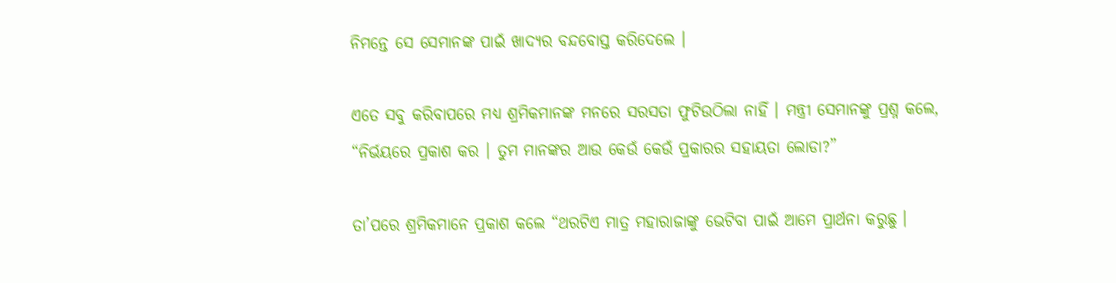ନିମନ୍ତେ ସେ ସେମାନଙ୍କ ପାଇଁ ଖାଦ୍ୟର ବନ୍ଦବୋସ୍ତ କରିଦେଲେ ।

ଏତେ ସବୁ କରିବାପରେ ମଧ୍ୟ ଶ୍ରମିକମାନଙ୍କ ମନରେ ସରସତା ଫୁଟିଉଠିଲା ନାହିଁ । ମନ୍ତ୍ରୀ ସେମାନଙ୍କୁ ପ୍ରଶ୍ନ କଲେ, “ନିର୍ଭୟରେ ପ୍ରକାଶ କର । ତୁମ ମାନଙ୍କର ଆଉ କେଉଁ କେଉଁ ପ୍ରକାରର ସହାୟତା ଲୋଡା?”

ତା’ପରେ ଶ୍ରମିକମାନେ ପ୍ରକାଶ କଲେ “ଥରଟିଏ ମାତ୍ର ମହାରାଜାଙ୍କୁ ଭେଟିବା ପାଇଁ ଆମେ ପ୍ରାର୍ଥନା କରୁଛୁ ।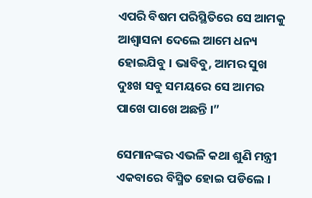ଏପରି ବିଷମ ପରିସ୍ଥିତିରେ ସେ ଆମକୁ ଆଶ୍ୱାସନା ଦେଲେ ଆମେ ଧନ୍ୟ ହୋଇଯିବୁ । ଭାବିବୁ, ଆମର ସୁଖ ଦୁଃଖ ସବୁ ସମୟରେ ସେ ଆମର ପାଖେ ପାଖେ ଅଛନ୍ତି ।”

ସେମାନଙ୍କର ଏଭଳି କଥା ଶୁଣି ମନ୍ତ୍ରୀ ଏକବାରେ ବିସ୍ମିତ ହୋଇ ପଡିଲେ ।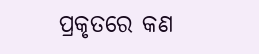ପ୍ରକୃତରେ କଣ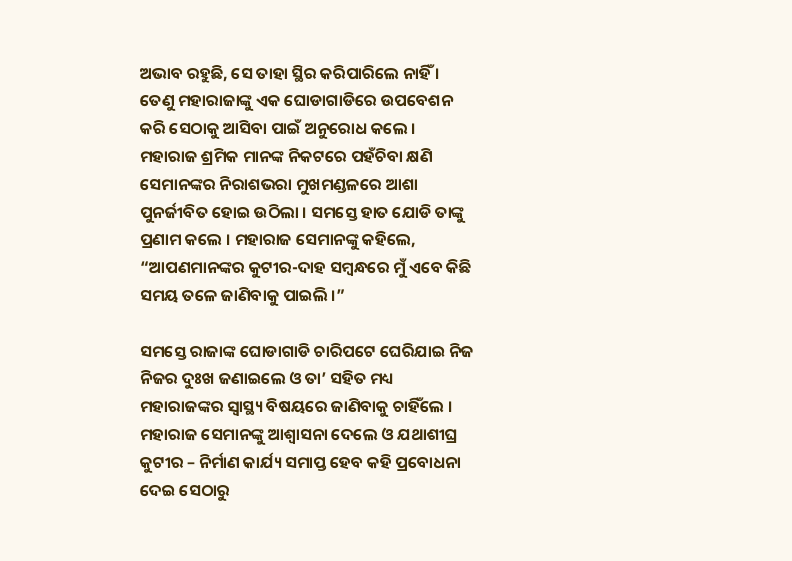ଅଭାବ ରହୁଛି, ସେ ତାହା ସ୍ଥିର କରିପାରିଲେ ନାହିଁ । ତେଣୁ ମହାରାଜାଙ୍କୁ ଏକ ଘୋଡାଗାଡିରେ ଉପବେଶନ କରି ସେଠାକୁ ଆସିବା ପାଇଁ ଅନୁରୋଧ କଲେ । ମହାରାଜ ଶ୍ରମିକ ମାନଙ୍କ ନିକଟରେ ପହଁଚିବା କ୍ଷଣି ସେମାନଙ୍କର ନିରାଶଭରା ମୁଖମଣ୍ଡଳରେ ଆଶା ପୁନର୍ଜୀବିତ ହୋଇ ଉଠିଲା । ସମସ୍ତେ ହାତ ଯୋଡି ତାଙ୍କୁ ପ୍ରଣାମ କଲେ । ମହାରାଜ ସେମାନଙ୍କୁ କହିଲେ, “ଆପଣମାନଙ୍କର କୁଟୀର-ଦାହ ସମ୍ବନ୍ଧରେ ମୁଁ ଏବେ କିଛି ସମୟ ତଳେ ଜାଣିବାକୁ ପାଇଲି ।”

ସମସ୍ତେ ରାଜାଙ୍କ ଘୋଡାଗାଡି ଚାରିପଟେ ଘେରିଯାଇ ନିଜ ନିଜର ଦୁଃଖ ଜଣାଇଲେ ଓ ତା’ ସହିତ ମଧ୍ୟ ମହାରାଜଙ୍କର ସ୍ୱାସ୍ଥ୍ୟ ବିଷୟରେ ଜାଣିବାକୁ ଚାହିଁଲେ । ମହାରାଜ ସେମାନଙ୍କୁ ଆଶ୍ୱାସନା ଦେଲେ ଓ ଯଥାଶୀଘ୍ର କୁଟୀର – ନିର୍ମାଣ କାର୍ଯ୍ୟ ସମାପ୍ତ ହେବ କହି ପ୍ରବୋଧନା ଦେଇ ସେଠାରୁ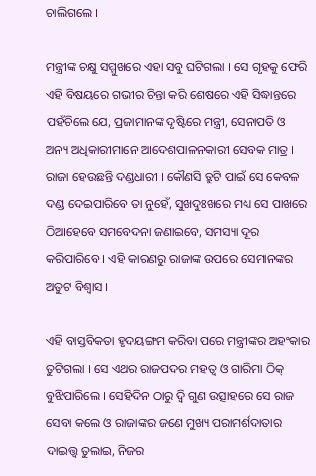ଚାଲିଗଲେ ।

ମନ୍ତ୍ରୀଙ୍କ ଚକ୍ଷୁ ସମ୍ମୁଖରେ ଏହା ସବୁ ଘଟିଗଲା । ସେ ଗୃହକୁ ଫେରି ଏହି ବିଷୟରେ ଗଭୀର ଚିନ୍ତା କରି ଶେଷରେ ଏହି ସିଦ୍ଧାନ୍ତରେ ପହଁଚିଲେ ଯେ, ପ୍ରଜାମାନଙ୍କ ଦୃଷ୍ଟିରେ ମନ୍ତ୍ରୀ, ସେନାପତି ଓ ଅନ୍ୟ ଅଧିକାରୀମାନେ ଆଦେଶପାଳନକାରୀ ସେବକ ମାତ୍ର । ରାଜା ହେଉଛନ୍ତି ଦଣ୍ଡଧାରୀ । କୌଣସି ତ୍ରୁଟି ପାଇଁ ସେ କେବଳ ଦଣ୍ଡ ଦେଇପାରିବେ ତା ନୁହେଁ, ସୁଖଦୁଃଖରେ ମଧ୍ୟ ସେ ପାଖରେ ଠିଆହେବେ ସମବେଦନା ଜଣାଇବେ, ସମସ୍ୟା ଦୂର କରିପାରିବେ । ଏହି କାରଣରୁ ରାଜାଙ୍କ ଉପରେ ସେମାନଙ୍କର ଅତୁଟ ବିଶ୍ୱାସ ।

ଏହି ବାସ୍ତବିକତା ହୃଦୟଙ୍ଗମ କରିବା ପରେ ମନ୍ତ୍ରୀଙ୍କର ଅହଂକାର ତୁଟିଗଲା । ସେ ଏଥର ରାଜପଦର ମହତ୍ୱ ଓ ଗାରିମା ଠିକ୍ ବୁଝିପାରିଲେ । ସେହିଦିନ ଠାରୁ ଦ୍ୱି ଗୁଣ ଉତ୍ସାହରେ ସେ ରାଜ ସେବା କଲେ ଓ ରାଜାଙ୍କର ଜଣେ ମୁଖ୍ୟ ପରାମର୍ଶଦାତାର ଦାଇତ୍ତ୍ଵ ତୁଲାଇ, ନିଜର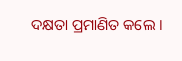ଦକ୍ଷତା ପ୍ରମାଣିତ କଲେ ।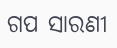ଗପ ସାରଣୀ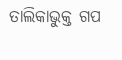ତାଲିକାଭୁକ୍ତ ଗପ